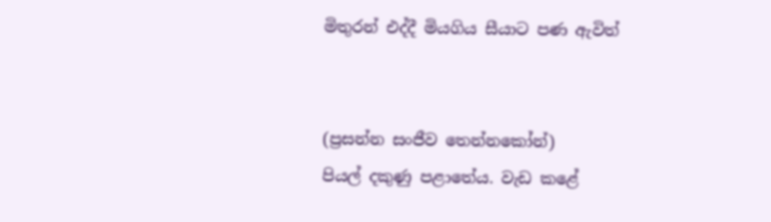මිතුරන් එද්දී මියගිය සීයාට පණ ඇවිත්


(ප්‍රසන්න සංජීව තෙන්නකෝන්)
පියල් දකුණු පළාතේය. වැඩ කළේ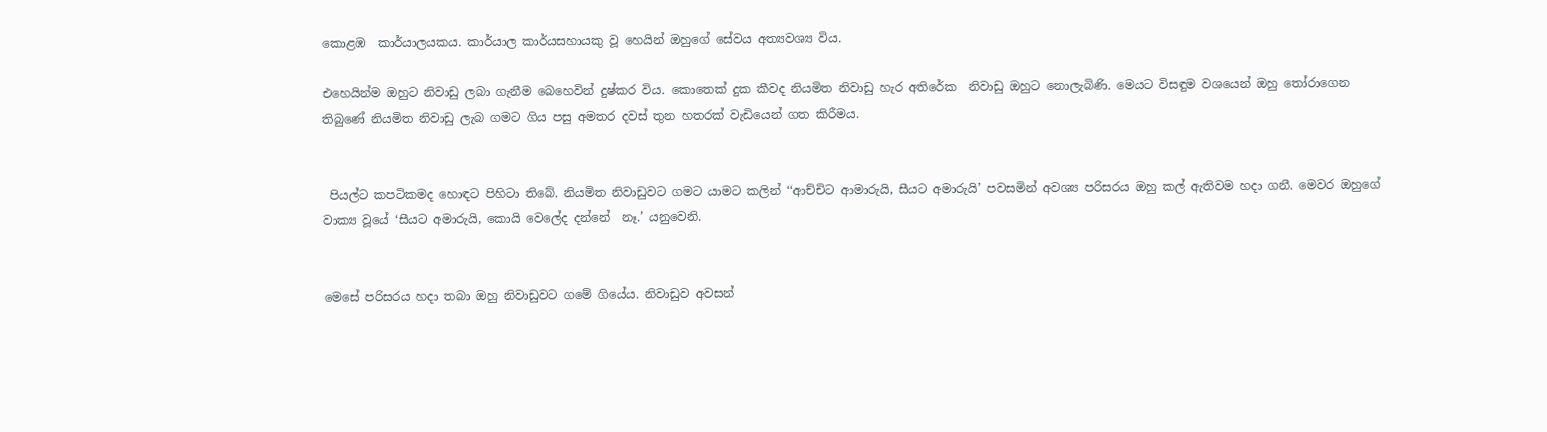කොළඹ  කාර්යාලයකය. කාර්යාල කාර්යසහායකු වූ හෙයින් ඔහුගේ සේවය අත්‍යවශ්‍ය විය.

එහෙයින්ම ඔහුට නිවාඩු ලබා ගැනීම බෙහෙවින් දුෂ්කර විය. කොතෙක් දුක කීවද නියමිත නිවාඩු හැර අතිරේක  නිවාඩු ඔහුට නොලැබිණි. මෙයට විසඳුම වශයෙන් ඔහු තෝරාගෙන තිබුණේ නියමිත නිවාඩු ලැබ ගමට ගිය පසු අමතර දවස් තුන හතරක් වැඩියෙන් ගත කිරීමය.


 පියල්ට කපටිකමද හොඳට පිහිටා තිබේ. නියමිත නිවාඩුවට ගමට යාමට කලින් ‘‘ආච්චිට ආමාරුයි, සීයට අමාරුයි’ පවසමින් අවශ්‍ය පරිසරය ඔහු කල් ඇතිවම හදා ගනී. මෙවර ඔහුගේ වාක්‍ය වූයේ ‘සීයට අමාරුයි, කොයි වෙලේද දන්නේ  නෑ.’ යනුවෙනි.


මෙසේ පරිසරය හදා තබා ඔහු නිවාඩුවට ගමේ ගියේය. නිවාඩුව අවසන්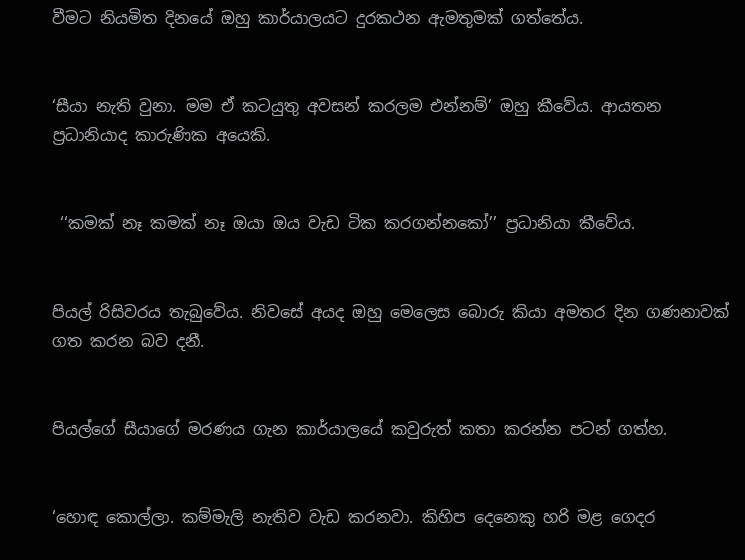වීමට නියමිත දිනයේ ඔහු කාර්යාලයට දුරකථන ඇමතුමක් ගත්තේය.


‘සීයා නැති වුනා. මම ඒ කටයුතු අවසන් කරලම එන්නම්’ ඔහු කීවේය. ආයතන ප්‍රධානියාද කාරුණික අයෙකි.


 ‘‘කමක් නෑ කමක් නෑ ඔයා ඔය වැඩ ටික කරගන්නකෝ’’ ප්‍රධානියා කීවේය.


පියල් රිසිවරය තැබුවේය. නිවසේ අයද ඔහු මෙලෙස බොරු කියා අමතර දින ගණනාවක් ගත කරන බව දනී.


පියල්ගේ සීයාගේ මරණය ගැන කාර්යාලයේ කවුරුත් කතා කරන්න පටන් ගත්හ.


‘හොඳ කොල්ලා. කම්මැලි නැතිව වැඩ කරනවා. කිහිප දෙනෙකු හරි මළ ගෙදර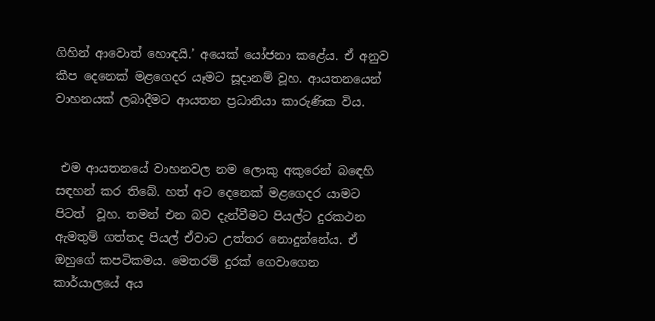ගිහින් ආවොත් හොඳයි.’ අයෙක් යෝජනා කළේය. ඒ අනුව කීප දෙනෙක් මළගෙදර යෑමට සූදානම් වූහ. ආයතනයෙන් වාහනයක් ලබාදීමට ආයතන ප්‍රධානියා කාරුණික විය.


 එම ආයතනයේ වාහනවල නම ලොකු අකුරෙන් බඳෙහි සඳහන් කර තිබේ. හත් අට දෙනෙක් මළගෙදර යාමට පිටත්  වූහ. තමන් එන බව දැන්වීමට පියල්ට දුරකථන ඇමතුම් ගත්තද පියල් ඒවාට උත්තර නොදුන්නේය. ඒ ඔහුගේ කපටිකමය. මෙතරම් දුරක් ගෙවාගෙන කාර්යාලයේ අය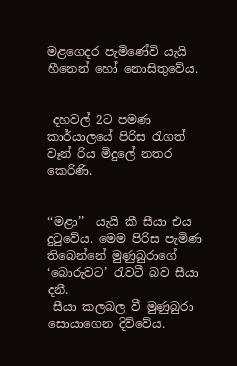මළගෙදර පැමිණේවි යැයි හීනෙන් හෝ නොසිතුවේය.


 දහවල් 2ට පමණ කාර්යාලයේ පිරිස රැගත් වෑන් රිය මිදුලේ නතර කෙරිණි.


‘‘මළා’’  යැයි කී සීයා එය දුටුවේය. මෙම පිරිස පැමිණ තිබෙන්නේ මුණුබුරාගේ ‘බොරුවට’ රැවටී බව සීයා දනී.
 සීයා කලබල වී මුණුබුරා සොයාගෙන දිව්වේය.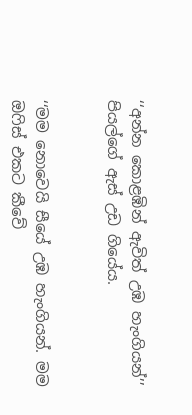‘‘අන්න කොළඹින් ඇවිත් උඹ හැංගියන්’’ පියල්ගේ ඇස් උඩ ගියේය.


‘‘මම නොවෙයි සීයේ උඹ හැංගියන්. මම ඔෆිස් එකට කීවේ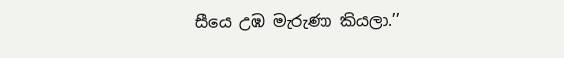සීයෙ උඹ මැරුණා කියලා.’’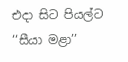එදා සිට පියල්ට ‘‘සීයා මළා’’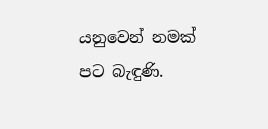යනුවෙන් නමක් පට බැඳුණි.